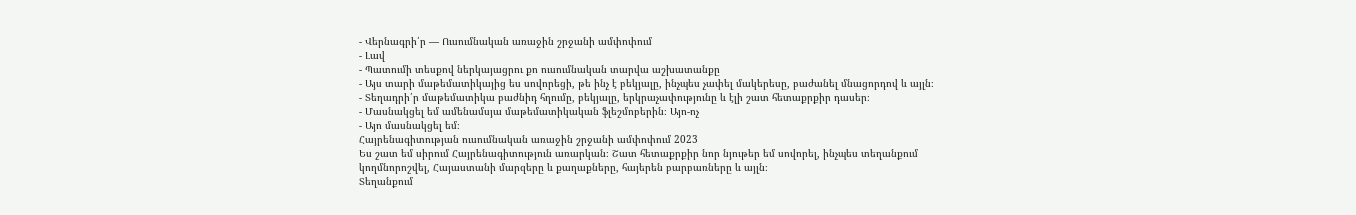- Վերնագրի՛ր — Ուսումնական առաջին շրջանի ամփոփում
- Լավ
- Պատումի տեսքով ներկայացրու քո ուսումնական տարվա աշխատանքը
- Այս տարի մաթեմատիկայից ես սովորեցի, թե ինչ է բեկյալը, ինչպես չափել մակերեսը, բաժանել մնացորդով և այլն։
- Տեղադրի՛ր մաթեմատիկա բաժնիդ հղումը, բեկյալը, երկրաչափությունը և էլի շատ հետաքրքիր դասեր։
- Մասնակցել եմ ամենամսյա մաթեմատիկական ֆլեշմոբերին։ Այո-ոչ
- Այո մասնակցել եմ։
Հայրենագիտության ուսումնական առաջին շրջանի ամփոփում 2023
Ես շատ եմ սիրում Հայրենագիտություն առարկան։ Շատ հետաքրքիր նոր նյութեր եմ սովորել, ինչպես տեղանքում կողմնորոշվել, Հայաստանի մարզերը և քաղաքները, հայերեն բարբառները և այլն։
Տեղանքում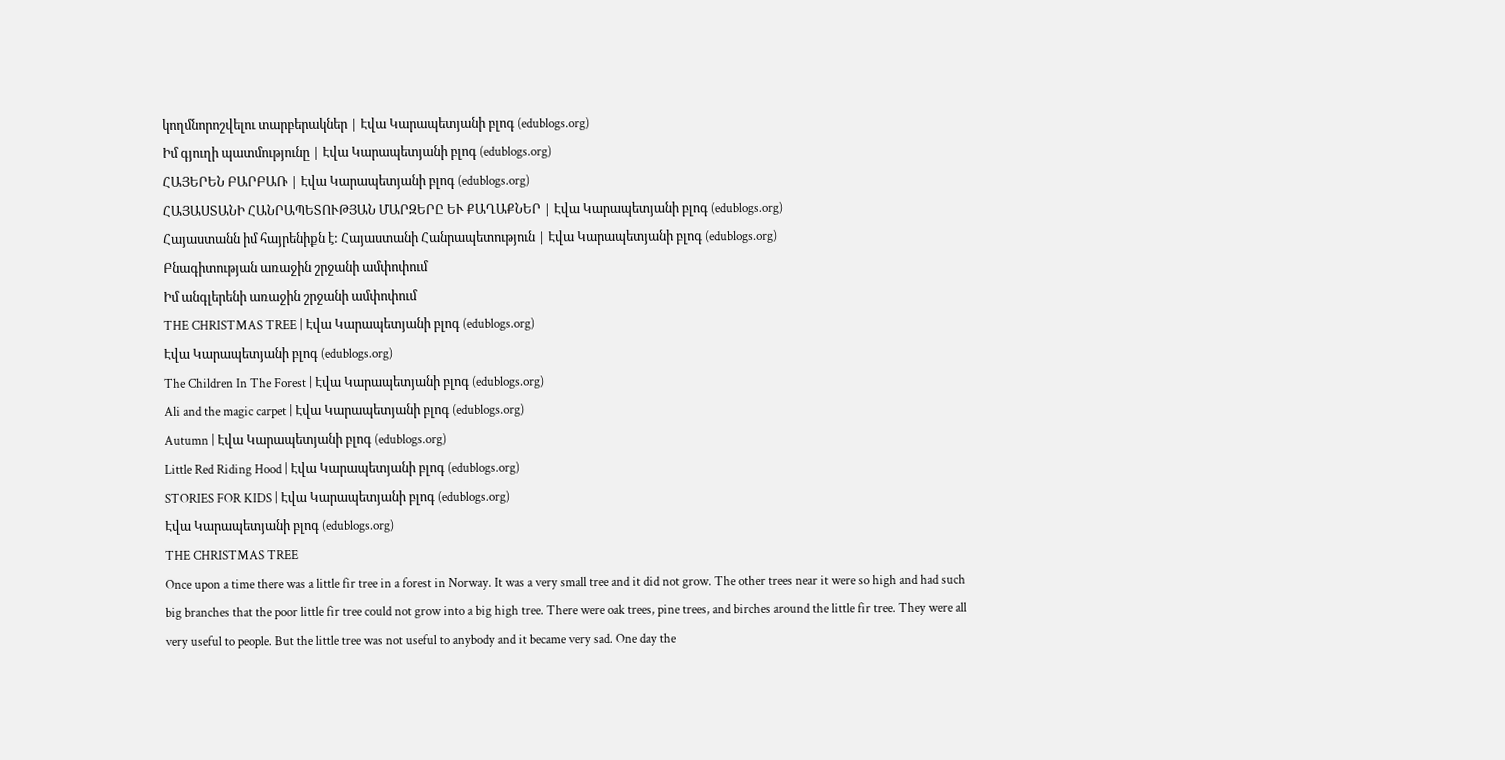կողմնորոշվելու տարբերակներ | Էվա Կարապետյանի բլոգ (edublogs.org)
Իմ գյուղի պատմությունը | Էվա Կարապետյանի բլոգ (edublogs.org)
ՀԱՅԵՐԵՆ ԲԱՐԲԱՌ | Էվա Կարապետյանի բլոգ (edublogs.org)
ՀԱՅԱՍՏԱՆԻ ՀԱՆՐԱՊԵՏՈՒԹՅԱՆ ՄԱՐԶԵՐԸ ԵՒ ՔԱՂԱՔՆԵՐ | Էվա Կարապետյանի բլոգ (edublogs.org)
Հայաստանն իմ հայրենիքն է: Հայաստանի Հանրապետություն | Էվա Կարապետյանի բլոգ (edublogs.org)
Բնագիտության առաջին շրջանի ամփոփում
Իմ անգլերենի առաջին շրջանի ամփոփում
THE CHRISTMAS TREE | Էվա Կարապետյանի բլոգ (edublogs.org)
Էվա Կարապետյանի բլոգ (edublogs.org)
The Children In The Forest | Էվա Կարապետյանի բլոգ (edublogs.org)
Ali and the magic carpet | Էվա Կարապետյանի բլոգ (edublogs.org)
Autumn | Էվա Կարապետյանի բլոգ (edublogs.org)
Little Red Riding Hood | Էվա Կարապետյանի բլոգ (edublogs.org)
STORIES FOR KIDS | Էվա Կարապետյանի բլոգ (edublogs.org)
Էվա Կարապետյանի բլոգ (edublogs.org)
THE CHRISTMAS TREE
Once upon a time there was a little fir tree in a forest in Norway. It was a very small tree and it did not grow. The other trees near it were so high and had such big branches that the poor little fir tree could not grow into a big high tree. There were oak trees, pine trees, and birches around the little fir tree. They were all very useful to people. But the little tree was not useful to anybody and it became very sad. One day the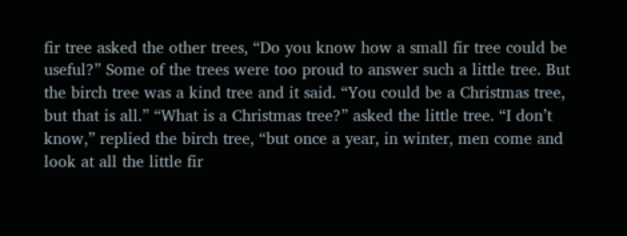fir tree asked the other trees, “Do you know how a small fir tree could be useful?” Some of the trees were too proud to answer such a little tree. But the birch tree was a kind tree and it said. “You could be a Christmas tree, but that is all.” “What is a Christmas tree?” asked the little tree. “I don’t know,” replied the birch tree, “but once a year, in winter, men come and look at all the little fir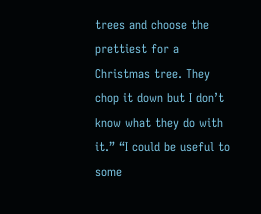trees and choose the prettiest for a Christmas tree. They chop it down but I don’t know what they do with it.” “I could be useful to some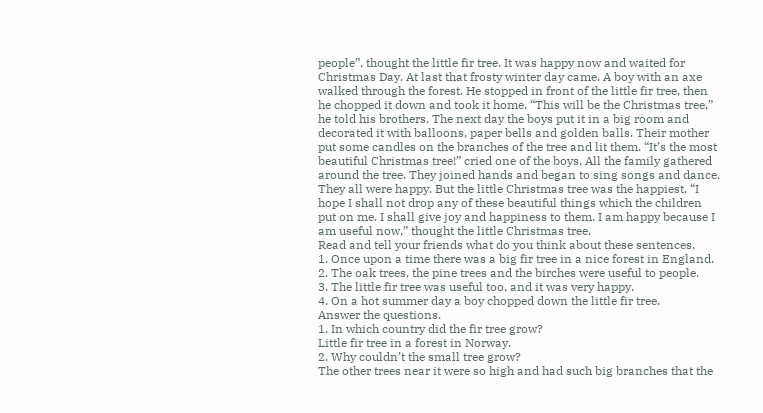people”, thought the little fir tree. It was happy now and waited for Christmas Day. At last that frosty winter day came. A boy with an axe walked through the forest. He stopped in front of the little fir tree, then he chopped it down and took it home. “This will be the Christmas tree,” he told his brothers. The next day the boys put it in a big room and decorated it with balloons, paper bells and golden balls. Their mother put some candles on the branches of the tree and lit them. “It’s the most beautiful Christmas tree!” cried one of the boys. All the family gathered around the tree. They joined hands and began to sing songs and dance. They all were happy. But the little Christmas tree was the happiest. “I hope I shall not drop any of these beautiful things which the children put on me. I shall give joy and happiness to them. I am happy because I am useful now,” thought the little Christmas tree.
Read and tell your friends what do you think about these sentences.
1. Once upon a time there was a big fir tree in a nice forest in England.
2. The oak trees, the pine trees and the birches were useful to people.
3. The little fir tree was useful too, and it was very happy.
4. On a hot summer day a boy chopped down the little fir tree.
Answer the questions.
1. In which country did the fir tree grow?
Little fir tree in a forest in Norway.
2. Why couldn’t the small tree grow?
The other trees near it were so high and had such big branches that the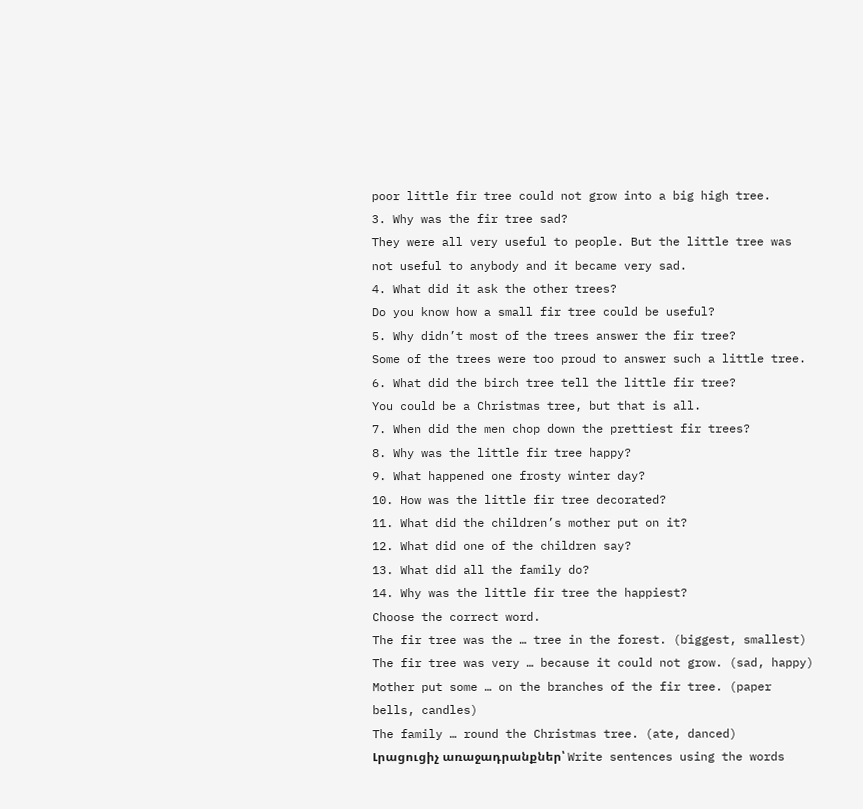poor little fir tree could not grow into a big high tree.
3. Why was the fir tree sad?
They were all very useful to people. But the little tree was not useful to anybody and it became very sad.
4. What did it ask the other trees?
Do you know how a small fir tree could be useful?
5. Why didn’t most of the trees answer the fir tree?
Some of the trees were too proud to answer such a little tree.
6. What did the birch tree tell the little fir tree?
You could be a Christmas tree, but that is all.
7. When did the men chop down the prettiest fir trees?
8. Why was the little fir tree happy?
9. What happened one frosty winter day?
10. How was the little fir tree decorated?
11. What did the children’s mother put on it?
12. What did one of the children say?
13. What did all the family do?
14. Why was the little fir tree the happiest?
Choose the correct word.
The fir tree was the … tree in the forest. (biggest, smallest)
The fir tree was very … because it could not grow. (sad, happy)
Mother put some … on the branches of the fir tree. (paper bells, candles)
The family … round the Christmas tree. (ate, danced)
Լրացուցիչ առաջադրանքներ՝ Write sentences using the words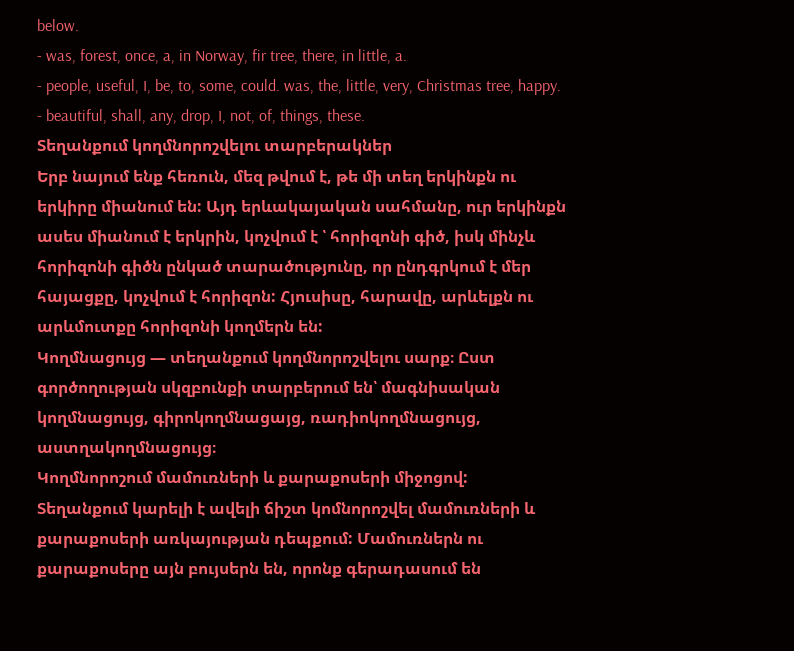below.
- was, forest, once, a, in Norway, fir tree, there, in little, a.
- people, useful, I, be, to, some, could. was, the, little, very, Christmas tree, happy.
- beautiful, shall, any, drop, I, not, of, things, these.
Տեղանքում կողմնորոշվելու տարբերակներ
Երբ նայում ենք հեռուն, մեզ թվում է, թե մի տեղ երկինքն ու երկիրը միանում են: Այդ երևակայական սահմանը, ուր երկինքն ասես միանում է երկրին, կոչվում է ՝ հորիզոնի գիծ, իսկ մինչև հորիզոնի գիծն ընկած տարածությունը, որ ընդգրկում է մեր հայացքը, կոչվում է հորիզոն: Հյուսիսը, հարավը, արևելքն ու արևմուտքը հորիզոնի կողմերն են:
Կողմնացույց — տեղանքում կողմնորոշվելու սարք։ Ըստ գործողության սկզբունքի տարբերում են՝ մագնիսական կողմնացույց, գիրոկողմնացայց, ռադիոկողմնացույց, աստղակողմնացույց։
Կողմնորոշում մամուռների և քարաքոսերի միջոցով:
Տեղանքում կարելի է ավելի ճիշտ կոմնորոշվել մամուռների և քարաքոսերի առկայության դեպքում: Մամուռներն ու քարաքոսերը այն բույսերն են, որոնք գերադասում են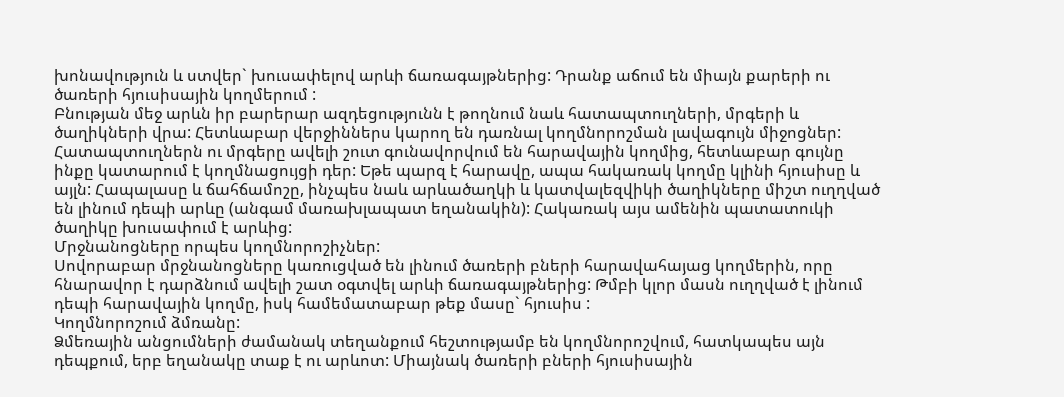խոնավություն և ստվեր` խուսափելով արևի ճառագայթներից: Դրանք աճում են միայն քարերի ու ծառերի հյուսիսային կողմերում :
Բնության մեջ արևն իր բարերար ազդեցությունն է թողնում նաև հատապտուղների, մրգերի և ծաղիկների վրա: Հետևաբար վերջիններս կարող են դառնալ կողմնորոշման լավագույն միջոցներ: Հատապտուղներն ու մրգերը ավելի շուտ գունավորվում են հարավային կողմից, հետևաբար գույնը ինքը կատարում է կողմնացույցի դեր: Եթե պարզ է հարավը, ապա հակառակ կողմը կլինի հյուսիսը և այլն: Հապալասը և ճահճամոշը, ինչպես նաև արևածաղկի և կատվալեզվիկի ծաղիկները միշտ ուղղված են լինում դեպի արևը (անգամ մառախլապատ եղանակին): Հակառակ այս ամենին պատատուկի ծաղիկը խուսափում է արևից:
Մրջնանոցները որպես կողմնորոշիչներ:
Սովորաբար մրջնանոցները կառուցված են լինում ծառերի բների հարավահայաց կողմերին, որը հնարավոր է դարձնում ավելի շատ օգտվել արևի ճառագայթներից: Թմբի կլոր մասն ուղղված է լինում դեպի հարավային կողմը, իսկ համեմատաբար թեք մասը` հյուսիս :
Կողմնորոշում ձմռանը:
Ձմեռային անցումների ժամանակ տեղանքում հեշտությամբ են կողմնորոշվում, հատկապես այն դեպքում, երբ եղանակը տաք է ու արևոտ: Միայնակ ծառերի բների հյուսիսային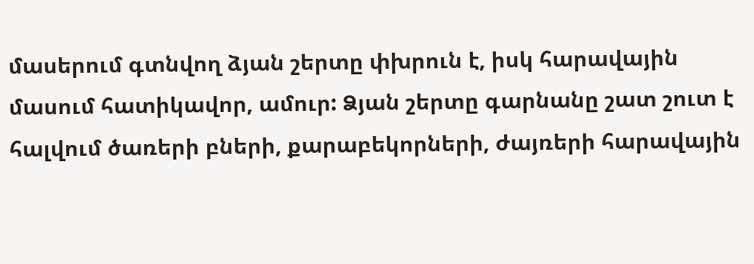մասերում գտնվող ձյան շերտը փխրուն է, իսկ հարավային մասում հատիկավոր, ամուր: Ձյան շերտը գարնանը շատ շուտ է հալվում ծառերի բների, քարաբեկորների, ժայռերի հարավային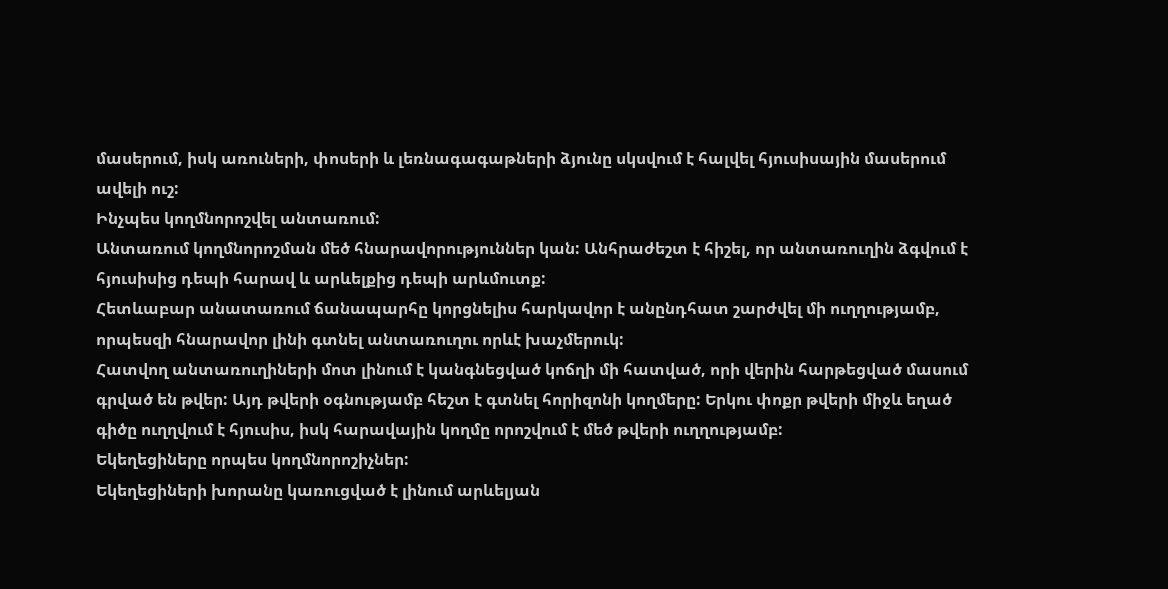մասերում, իսկ առուների, փոսերի և լեռնագագաթների ձյունը սկսվում է հալվել հյուսիսային մասերում ավելի ուշ:
Ինչպես կողմնորոշվել անտառում:
Անտառում կողմնորոշման մեծ հնարավորություններ կան: Անհրաժեշտ է հիշել, որ անտառուղին ձգվում է հյուսիսից դեպի հարավ և արևելքից դեպի արևմուտք:
Հետևաբար անատառում ճանապարհը կորցնելիս հարկավոր է անընդհատ շարժվել մի ուղղությամբ, որպեսզի հնարավոր լինի գտնել անտառուղու որևէ խաչմերուկ:
Հատվող անտառուղիների մոտ լինում է կանգնեցված կոճղի մի հատված, որի վերին հարթեցված մասում գրված են թվեր: Այդ թվերի օգնությամբ հեշտ է գտնել հորիզոնի կողմերը: Երկու փոքր թվերի միջև եղած գիծը ուղղվում է հյուսիս, իսկ հարավային կողմը որոշվում է մեծ թվերի ուղղությամբ:
Եկեղեցիները որպես կողմնորոշիչներ:
Եկեղեցիների խորանը կառուցված է լինում արևելյան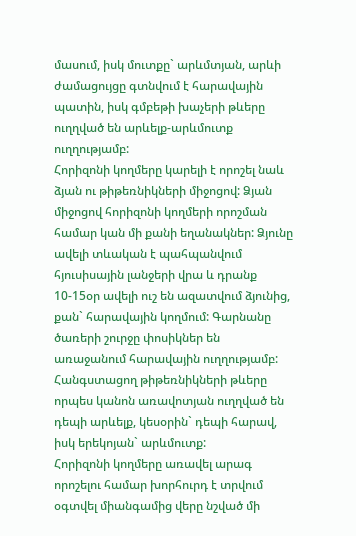մասում, իսկ մուտքը` արևմտյան, արևի ժամացույցը գտնվում է հարավային պատին, իսկ գմբեթի խաչերի թևերը ուղղված են արևելք-արևմուտք ուղղությամբ:
Հորիզոնի կողմերը կարելի է որոշել նաև ձյան ու թիթեռնիկների միջոցով: Ձյան միջոցով հորիզոնի կողմերի որոշման համար կան մի քանի եղանակներ: Ձյունը ավելի տևական է պահպանվում հյուսիսային լանջերի վրա և դրանք 10-15օր ավելի ուշ են ազատվում ձյունից, քան` հարավային կողմում: Գարնանը ծառերի շուրջը փոսիկներ են առաջանում հարավային ուղղությամբ: Հանգստացող թիթեռնիկների թևերը որպես կանոն առավոտյան ուղղված են դեպի արևելք, կեսօրին` դեպի հարավ, իսկ երեկոյան` արևմուտք:
Հորիզոնի կողմերը առավել արագ որոշելու համար խորհուրդ է տրվում օգտվել միանգամից վերը նշված մի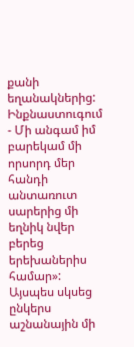քանի եղանակներից:
Ինքնաստուգում
- Մի անգամ իմ բարեկամ մի որսորդ մեր հանդի անտառուտ սարերից մի եղնիկ նվեր բերեց երեխաներիս համար»: Այսպես սկսեց ընկերս աշնանային մի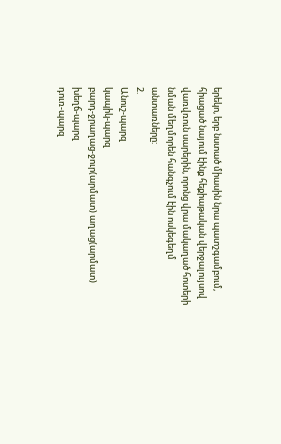երեկո, երբ նստած միասին նրա պատշգամբում, հիացած նայում էինք հեքիաթական վերջալույսով վառվռուն սարերին, որոնց վրա մակաղած հոտերի նման մեղմորեն հանգչում էին ոսկեգեղմ անտառները:
2.
Անուշ-պարզ
կապիկ-պարզ
բարդ-ջրաղաց-ջուր(արմատ) աղաց(արմատ)
խեղճ-պարզ
դուռ-պարզ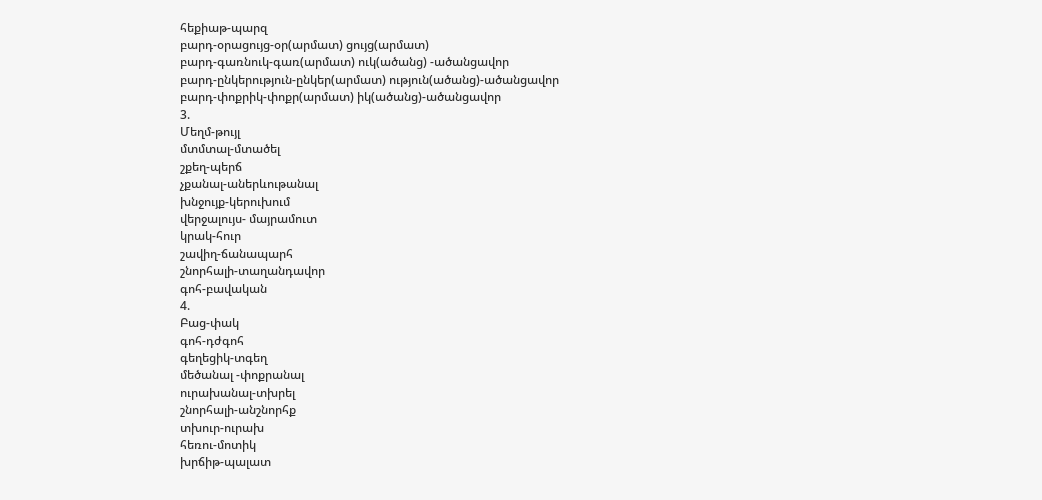հեքիաթ-պարզ
բարդ-օրացույց-օր(արմատ) ցույց(արմատ)
բարդ-գառնուկ-գառ(արմատ) ուկ(ածանց) -ածանցավոր
բարդ-ընկերություն-ընկեր(արմատ) ություն(ածանց)-ածանցավոր
բարդ-փոքրիկ-փոքր(արմատ) իկ(ածանց)-ածանցավոր
3.
Մեղմ-թույլ
մտմտալ-մտածել
շքեղ-պերճ
չքանալ-աներևութանալ
խնջույք-կերուխում
վերջալույս- մայրամուտ
կրակ-հուր
շավիղ-ճանապարհ
շնորհալի-տաղանդավոր
գոհ-բավական
4.
Բաց-փակ
գոհ-դժգոհ
գեղեցիկ-տգեղ
մեծանալ -փոքրանալ
ուրախանալ-տխրել
շնորհալի-անշնորհք
տխուր-ուրախ
հեռու-մոտիկ
խրճիթ-պալատ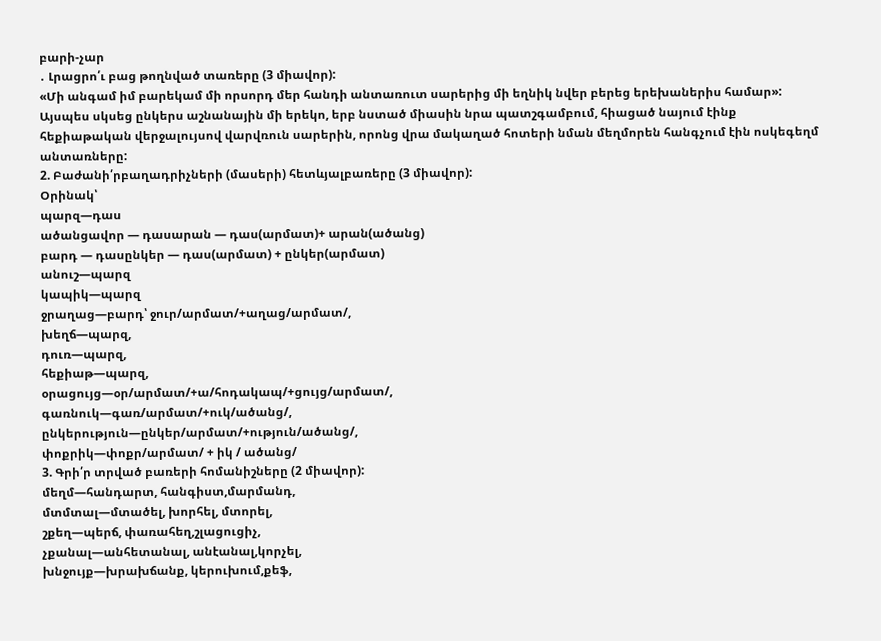բարի-չար
․ Լրացրո՛ւ բաց թողնված տառերը (3 միավոր):
«Մի անգամ իմ բարեկամ մի որսորդ մեր հանդի անտառուտ սարերից մի եղնիկ նվեր բերեց երեխաներիս համար»: Այսպես սկսեց ընկերս աշնանային մի երեկո, երբ նստած միասին նրա պատշգամբում, հիացած նայում էինք հեքիաթական վերջալույսով վարվռուն սարերին, որոնց վրա մակաղած հոտերի նման մեղմորեն հանգչում էին ոսկեգեղմ անտառները:
2. Բաժանի՛րբաղադրիչների (մասերի) հետևյալբառերը (3 միավոր):
Օրինակ՝
պարզ—դաս
ածանցավոր — դասարան — դաս(արմատ)+ արան(ածանց)
բարդ — դասընկեր — դաս(արմատ) + ընկեր(արմատ)
անուշ—պարզ
կապիկ—պարզ
ջրաղաց—բարդ՝ ջուր/արմատ/+աղաց/արմատ/,
խեղճ—պարզ,
դուռ—պարզ,
հեքիաթ—պարզ,
օրացույց—օր/արմատ/+ա/հոդակապ/+ցույց/արմատ/,
գառնուկ—գառ/արմատ/+ուկ/ածանց/,
ընկերություն—ընկեր/արմատ/+ություն/ածանց/,
փոքրիկ—փոքր/արմատ/ + իկ / ածանց/
3. Գրի՛ր տրված բառերի հոմանիշները (2 միավոր):
մեղմ—հանդարտ, հանգիստ,մարմանդ,
մտմտալ—մտածել, խորհել, մտորել,
շքեղ—պերճ, փառահեղ,շլացուցիչ,
չքանալ—անհետանալ, անէանալ,կորչել,
խնջույք—խրախճանք, կերուխում,քեֆ,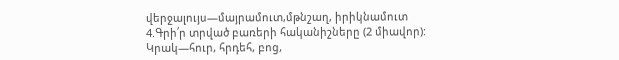վերջալույս—մայրամուտ,մթնշաղ, իրիկնամուտ
4.Գրի՛ր տրված բառերի հականիշները (2 միավոր):
Կրակ—հուր, հրդեհ, բոց,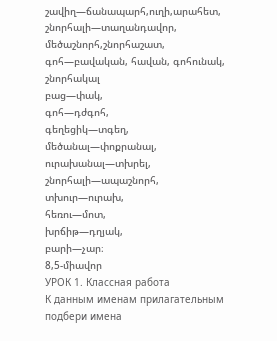շավիղ—ճանապարհ,ուղի,արահետ,
շնորհալի—տաղանդավոր, մեծաշնորհ,շնորհաշատ,
գոհ—բավական, հավան, գոհունակ, շնորհակալ
բաց—փակ,
գոհ—դժգոհ,
գեղեցիկ—տգեղ,
մեծանալ—փոքրանալ,
ուրախանալ—տխրել,
շնորհալի—ապաշնորհ,
տխուր—ուրախ,
հեռու—մոտ,
խրճիթ—դղյակ,
բարի—չար։
8,5-միավոր
УРОК 1. Классная работа
К данным именам прилагательным подбери имена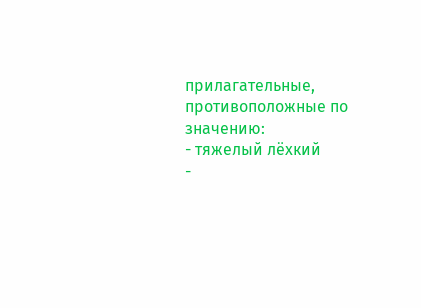прилагательные, противоположные по значению:
- тяжелый лёхкий
-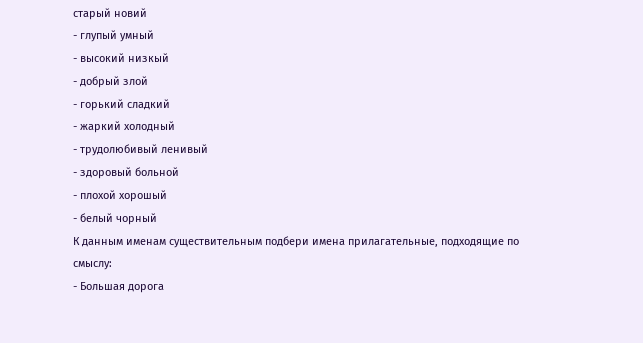старый новий
- глупый умный
- высокий низкый
- добрый злой
- горький сладкий
- жаркий холодный
- трудолюбивый ленивый
- здоровый больной
- плохой хорошый
- белый чорный
К данным именам существительным подбери имена прилагательные, подходящие по смыслу:
- Большая дорога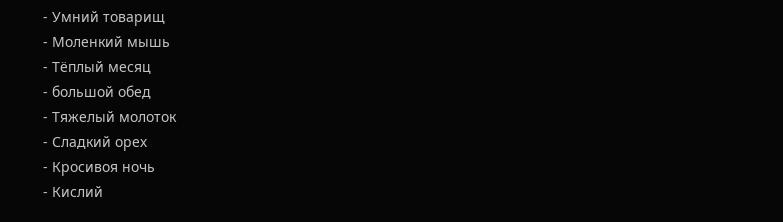- Умний товарищ
- Моленкий мышь
- Тёплый месяц
- большой обед
- Тяжелый молоток
- Сладкий орех
- Кросивоя ночь
- Кислий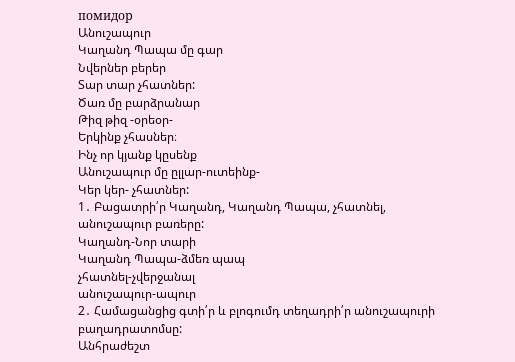помидор
Անուշապուր
Կաղանդ Պապա մը գար
Նվերներ բերեր
Տար տար չհատներ:
Ծառ մը բարձրանար
Թիզ թիզ -օրեօր-
Երկինք չհասներ։
Ինչ որ կյանք կըսենք
Անուշապուր մը ըլլար-ուտեինք-
Կեր կեր- չհատներ:
1․ Բացատրի՛ր Կաղանդ, Կաղանդ Պապա, չհատնել, անուշապուր բառերը:
Կաղանդ-Նոր տարի
Կաղանդ Պապա-ձմեռ պապ
չհատնել-չվերջանալ
անուշապուր-ապուր
2․ Համացանցից գտի՛ր և բլոգումդ տեղադրի՛ր անուշապուրի բաղադրատոմսը:
Անհրաժեշտ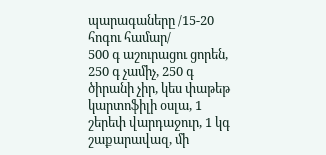պարագաները /15-20 հոգու համար/
500 գ աշուրացու ցորեն, 250 գ չամիչ, 250 գ ծիրանի չիր, կես փաթեթ կարտոֆիլի օսլա, 1 շերեփ վարդաջուր, 1 կգ շաքարավազ, մի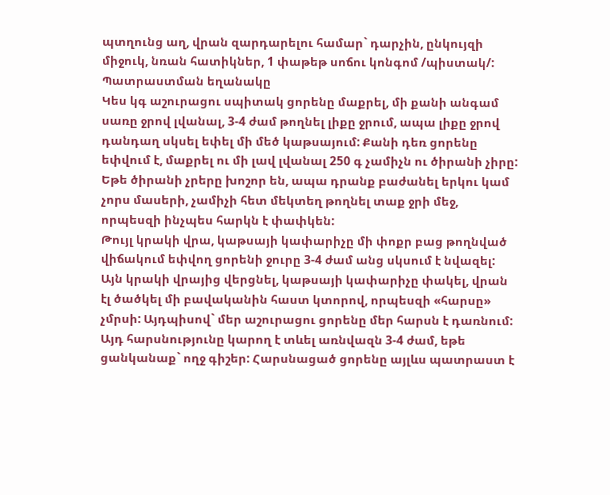պտղունց աղ, վրան զարդարելու համար` դարչին, ընկույզի միջուկ, նռան հատիկներ, 1 փաթեթ սոճու կոնգոմ /պիստակ/:
Պատրաստման եղանակը
Կես կգ աշուրացու սպիտակ ցորենը մաքրել, մի քանի անգամ սառը ջրով լվանալ, 3-4 ժամ թողնել լիքը ջրում, ապա լիքը ջրով դանդաղ սկսել եփել մի մեծ կաթսայում: Քանի դեռ ցորենը եփվում է, մաքրել ու մի լավ լվանալ 250 գ չամիչն ու ծիրանի չիրը: Եթե ծիրանի չրերը խոշոր են, ապա դրանք բաժանել երկու կամ չորս մասերի, չամիչի հետ մեկտեղ թողնել տաք ջրի մեջ, որպեսզի ինչպես հարկն է փափկեն:
Թույլ կրակի վրա, կաթսայի կափարիչը մի փոքր բաց թողնված վիճակում եփվող ցորենի ջուրը 3-4 ժամ անց սկսում է նվազել: Այն կրակի վրայից վերցնել, կաթսայի կափարիչը փակել, վրան էլ ծածկել մի բավականին հաստ կտորով, որպեսզի «հարսը» չմրսի: Այդպիսով` մեր աշուրացու ցորենը մեր հարսն է դառնում: Այդ հարսնությունը կարող է տևել առնվազն 3-4 ժամ, եթե ցանկանաք` ողջ գիշեր: Հարսնացած ցորենը այլևս պատրաստ է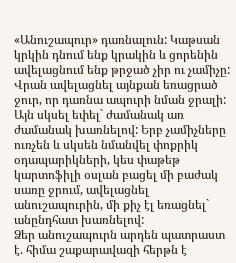«Անուշապուր» դառնալուն: Կաթսան կրկին դնում ենք կրակին և ցորենին ավելացնում ենք թրջած չիր ու չամիչը: Վրան ավելացնել այնքան եռացրած ջուր, որ դառնա ապուրի նման ջրալի: Այն սկսել եփել` ժամանակ առ ժամանակ խառնելով: Երբ չամիչները ուռչեն և սկսեն նմանվել փոքրիկ օդապարիկների, կես փաթեթ կարտոֆիլի օսլան բացել մի բաժակ սառը ջրում, ավելացնել անուշապուրին, մի քիչ էլ եռացնել` անընդհատ խառնելով:
Ձեր անուշապուրն արդեն պատրաստ է. հիմա շաքարավազի հերթն է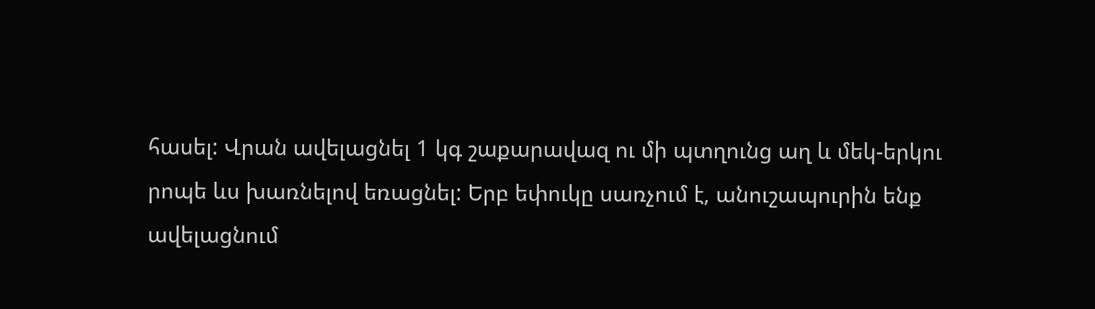հասել: Վրան ավելացնել 1 կգ շաքարավազ ու մի պտղունց աղ և մեկ-երկու րոպե ևս խառնելով եռացնել: Երբ եփուկը սառչում է, անուշապուրին ենք ավելացնում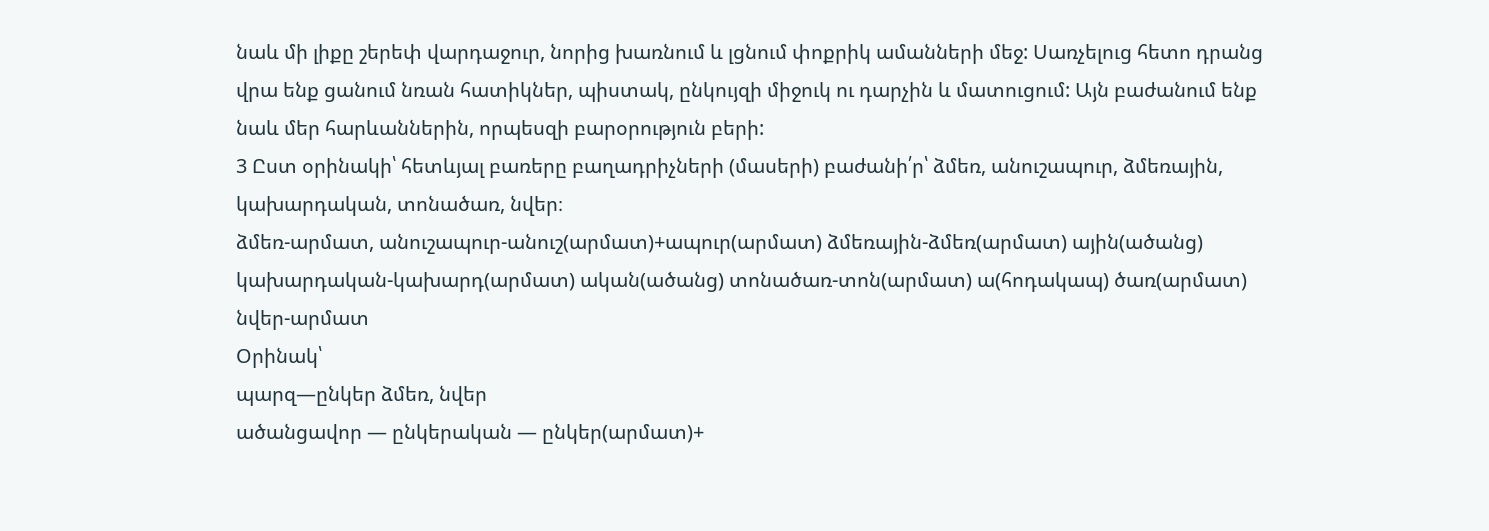նաև մի լիքը շերեփ վարդաջուր, նորից խառնում և լցնում փոքրիկ ամանների մեջ: Սառչելուց հետո դրանց վրա ենք ցանում նռան հատիկներ, պիստակ, ընկույզի միջուկ ու դարչին և մատուցում: Այն բաժանում ենք նաև մեր հարևաններին, որպեսզի բարօրություն բերի:
3 Ըստ օրինակի՝ հետևյալ բառերը բաղադրիչների (մասերի) բաժանի՛ր՝ ձմեռ, անուշապուր, ձմեռային, կախարդական, տոնածառ, նվեր։
ձմեռ-արմատ, անուշապուր-անուշ(արմատ)+ապուր(արմատ) ձմեռային-ձմեռ(արմատ) ային(ածանց) կախարդական-կախարդ(արմատ) ական(ածանց) տոնածառ-տոն(արմատ) ա(հոդակապ) ծառ(արմատ) նվեր-արմատ
Օրինակ՝
պարզ—ընկեր ձմեռ, նվեր
ածանցավոր — ընկերական — ընկեր(արմատ)+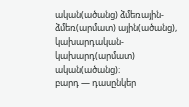ական(ածանց) ձմեռային-ձմեռ(արմատ) ային(ածանց), կախարդական-կախարդ(արմատ) ական(ածանց)։
բարդ — դասընկեր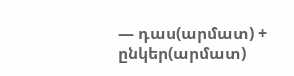— դաս(արմատ) + ընկեր(արմատ)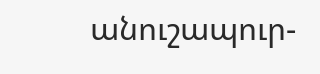անուշապուր-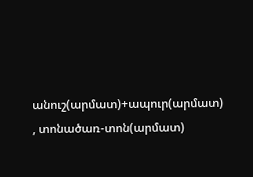անուշ(արմատ)+ապուր(արմատ) , տոնածառ-տոն(արմատ)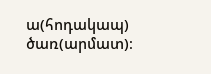ա(հոդակապ) ծառ(արմատ)։